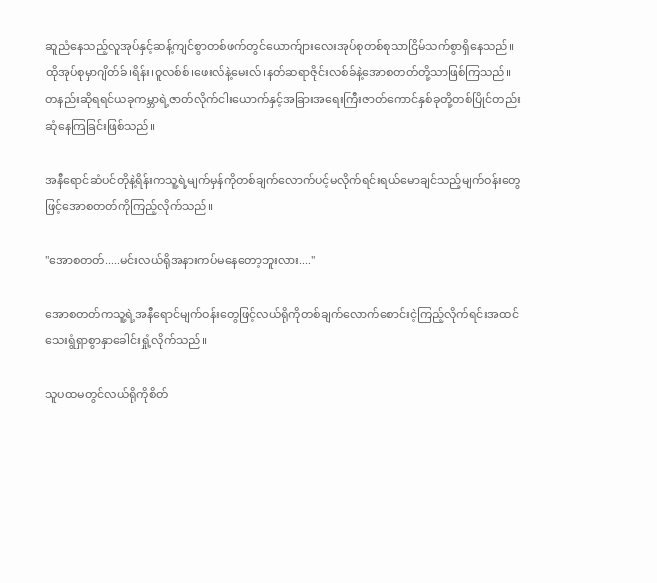ဆူညံနေသည့်လူအုပ်နှင့်ဆန့်ကျင်စွာတစ်ဖက်တွင်ယောက်ျားလေးအုပ်စုတစ်စုသာငြိမ်သက်စွာရှိနေသည်။ထိုအုပ်စုမှာဂျိတ်ခ်၊ရိန်း၊ဝူလစ်စ်၊ဖေးလ်နဲ့မေးလ်၊နတ်ဆရာဇိုင်းလစ်ခ်နဲ့အောစတတ်တို့သာဖြစ်ကြသည်။တနည်းဆိုရရင်ယခုကမ္ဘာရဲ့ဇာတ်လိုက်ငါးယောက်နှင့်အခြားအရေးကြီးဇာတ်ကောင်နှစ်ခုတို့တစ်ပြိုင်တည်းဆုံနေကြခြင်းဖြစ်သည်။

အနီရောင်ဆံပင်တိုနဲ့ရိန်းကသူ့ရဲ့မျက်မှန်ကိုတစ်ချက်လောက်ပင့်မလိုက်ရင်းရယ်မောချင်သည့်မျက်ဝန်းတွေဖြင့်အောစတတ်ကိုကြည့်လိုက်သည်။

"အောစတတ်.....မင်းလယ်ရိုအနားကပ်မနေတော့ဘူးလား...."

အောစတတ်ကသူ့ရဲ့အနီရောင်မျက်ဝန်းတွေဖြင့်လယ်ရိုကိုတစ်ချက်လောက်စောင်းငဲ့ကြည့်လိုက်ရင်းအထင်သေးရွံရှာစွာနှာခေါင်းရှုံ့လိုက်သည်။

သူပထမတွင်လယ်ရိုကိုစိတ်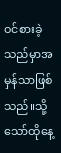ဝင်စားခဲ့သည်မှာအမှန်သာဖြစ်သည်။သို့သော်ထိုနေ့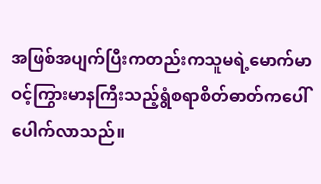အဖြစ်အပျက်ပြီးကတည်းကသူမရဲ့မောက်မာဝင့်ကြွားမာနကြီးသည့်ရွံစရာစိတ်ဓာတ်ကပေါ်ပေါက်လာသည်။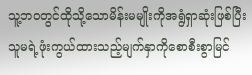သူ့ဘဝတွင်ထိုသို့သောမိန်းမမျိုးကိုအရွံရှာဆုံးဖြစ်ပြီးသူမရဲ့ဖုံးကွယ်ထားသည့်မျက်နှာကိုစောစီးစွာမြင်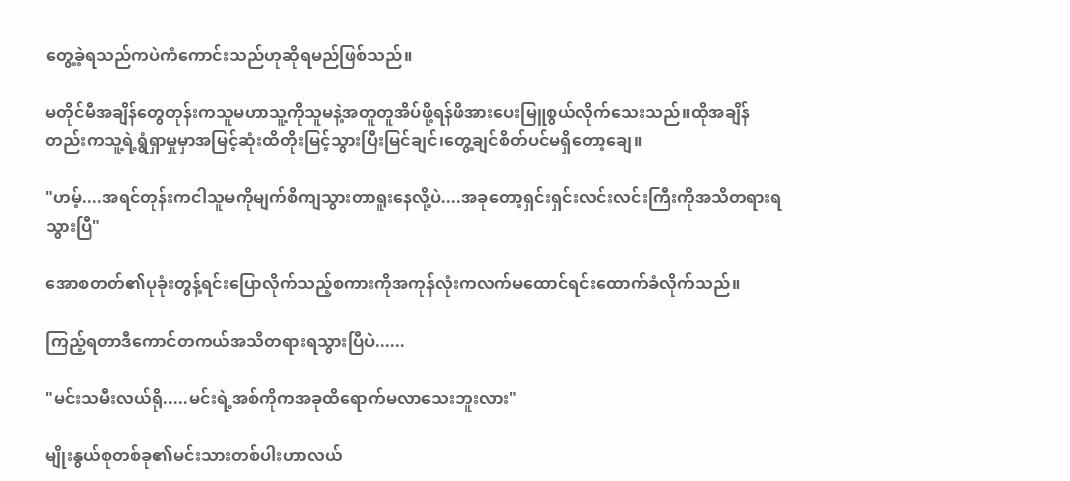တွေ့ခဲ့ရသည်ကပဲကံကောင်းသည်ဟုဆိုရမည်ဖြစ်သည်။

မတိုင်မီအချိန်တွေတုန်းကသူမဟာသူ့ကိုသူမနဲ့အတူတူအိပ်ဖို့ရန်ဖိအားပေးမြူစွယ်လိုက်သေးသည်။ထိုအချိန်တည်းကသူ့ရဲ့ရွံရှာမှုမှာအမြင့်ဆုံးထိတိုးမြင့်သွားပြီးမြင်ချင်၊တွေ့ချင်စိတ်ပင်မရှိတော့ချေ။

"ဟမ့်....အရင်တုန်းကငါသူမကိုမျက်စိကျသွားတာရူးနေလို့ပဲ....အခုတော့ရှင်းရှင်းလင်းလင်းကြီးကိုအသိတရားရသွားပြီ"

အောစတတ်၏ပုခုံးတွန့်ရင်းပြောလိုက်သည့်စကားကိုအကုန်လုံးကလက်မထောင်ရင်းထောက်ခံလိုက်သည်။

ကြည့်ရတာဒီကောင်တကယ်အသိတရားရသွားပြီပဲ......

"မင်းသမီးလယ်ရို.....မင်းရဲ့အစ်ကိုကအခုထိရောက်မလာသေးဘူးလား"

မျိုးနွယ်စုတစ်ခု၏မင်းသားတစ်ပါးဟာလယ်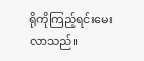ရိုကိုကြည့်ရင်းမေးလာသည်။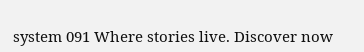system 091 Where stories live. Discover now